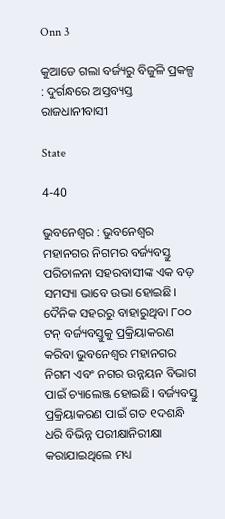Onn 3

କୁଆଡେ ଗଲା ବର୍ଜ୍ୟରୁ ବିଜୁଳି ପ୍ରକଳ୍ପ : ଦୁର୍ଗନ୍ଧରେ ଅସ୍ତବ୍ୟସ୍ତ ରାଜଧାନୀବାସୀ

State

4-40

ଭୁବନେଶ୍ୱର : ଭୁବନେଶ୍ୱର ମହାନଗର ନିଗମର ବର୍ଜ୍ୟବସ୍ତୁ ପରିଚାଳନା ସହରବାସୀଙ୍କ ଏକ ବଡ଼ ସମସ୍ୟା ଭାବେ ଉଭା ହୋଇଛି। ଦୈନିକ ସହରରୁ ବାହାରୁଥିବା ୮୦୦ ଟନ୍‌ ବର୍ଜ୍ୟବସ୍ତୁକୁ ପ୍ରକ୍ରିୟାକରଣ କରିବା ଭୁବନେଶ୍ୱର ମହାନଗର ନିଗମ ଏବଂ ନଗର ଉନ୍ନୟନ ବିଭାଗ ପାଇଁ ଚ୍ୟାଲେଞ୍ଜ ହୋଇଛି। ବର୍ଜ୍ୟବସ୍ତୁ ପ୍ରକ୍ରିୟାକରଣ ପାଇଁ ଗତ ୧ଦଶନ୍ଧି ଧରି ବିଭିନ୍ନ ପରୀକ୍ଷାନିରୀକ୍ଷା କରାଯାଇଥିଲେ ମଧ୍ୟ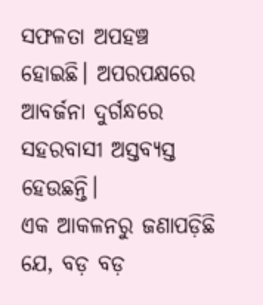ସଫଳତା ଅପହଞ୍ଚ ହୋଇଛି। ଅପରପକ୍ଷରେ ଆବର୍ଜନା ଦୁର୍ଗନ୍ଧରେ ସହରବାସୀ ଅସ୍ତବ୍ୟସ୍ତ ହେଉଛନ୍ତି।
ଏକ ଆକଳନରୁ ଜଣାପଡ଼ିଛି ଯେ, ବଡ଼ ବଡ଼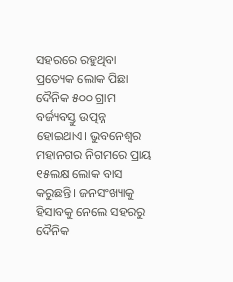ସହରରେ ରହୁଥିବା ପ୍ରତ୍ୟେକ ଲୋକ ପିଛା ଦୈନିକ ୫୦୦ ଗ୍ରାମ ବର୍ଜ୍ୟବସ୍ତୁ ଉତ୍ପନ୍ନ ହୋଇଥାଏ। ଭୁବନେଶ୍ୱର ମହାନଗର ନିଗମରେ ପ୍ରାୟ ୧୫ଲକ୍ଷ ଲୋକ ବାସ କରୁଛନ୍ତି। ଜନସଂଖ୍ୟାକୁ ହିସାବକୁ ନେଲେ ସହରରୁ ଦୈନିକ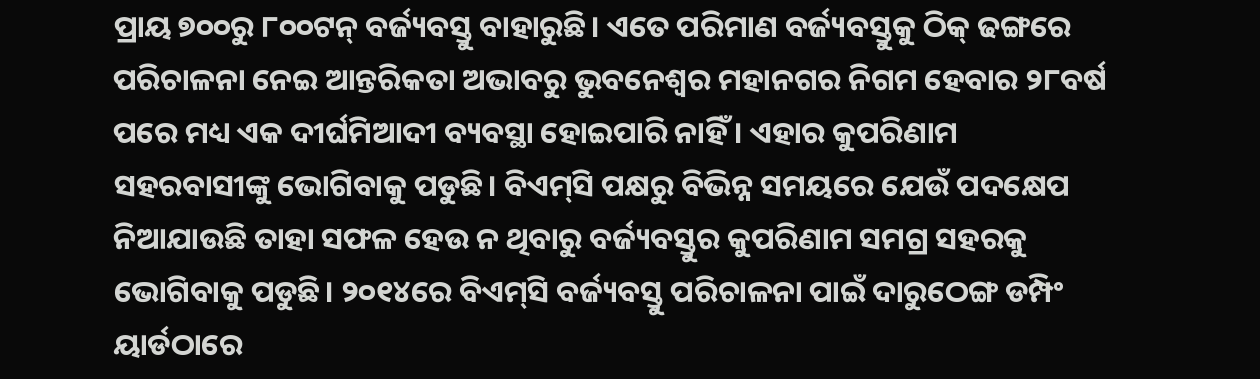ପ୍ରାୟ ୭୦୦ରୁ ୮୦୦ଟନ୍‌ ବର୍ଜ୍ୟବସ୍ତୁ ବାହାରୁଛି। ଏତେ ପରିମାଣ ବର୍ଜ୍ୟବସ୍ତୁକୁ ଠିକ୍‌ ଢଙ୍ଗରେ ପରିଚାଳନା ନେଇ ଆନ୍ତରିକତା ଅଭାବରୁ ଭୁବନେଶ୍ୱର ମହାନଗର ନିଗମ ହେବାର ୨୮ବର୍ଷ ପରେ ମଧ୍ୟ ଏକ ଦୀର୍ଘମିଆଦୀ ବ୍ୟବସ୍ଥା ହୋଇପାରି ନାହିଁ । ଏହାର କୁପରିଣାମ ସହରବାସୀଙ୍କୁ ଭୋଗିବାକୁ ପଡୁଛି। ବିଏମ୍‌ସି ପକ୍ଷରୁ ବିଭିନ୍ନ ସମୟରେ ଯେଉଁ ପଦକ୍ଷେପ ନିଆଯାଉଛି ତାହା ସଫଳ ହେଉ ନ ଥିବାରୁ ବର୍ଜ୍ୟବସ୍ତୁର କୁପରିଣାମ ସମଗ୍ର ସହରକୁ ଭୋଗିବାକୁ ପଡୁଛି। ୨୦୧୪ରେ ବିଏମ୍‌ସି ବର୍ଜ୍ୟବସ୍ତୁ ପରିଚାଳନା ପାଇଁ ଦାରୁଠେଙ୍ଗ ଡମ୍ପିଂ ୟାର୍ଡଠାରେ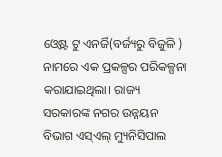ଓ୍ବେଷ୍ଟ ଟୁ ଏନର୍ଜି(ବର୍ଜ୍ୟରୁ ବିଜୁଳି ) ନାମରେ ଏକ ପ୍ରକଳ୍ପର ପରିକଳ୍ପନା କରାଯାଇଥିଲା। ରାଜ୍ୟ ସରକାରଙ୍କ ନଗର ଉନ୍ନୟନ ବିଭାଗ ଏସ୍‌ଏଲ୍‌ ମ୍ୟୁନିସିପାଲ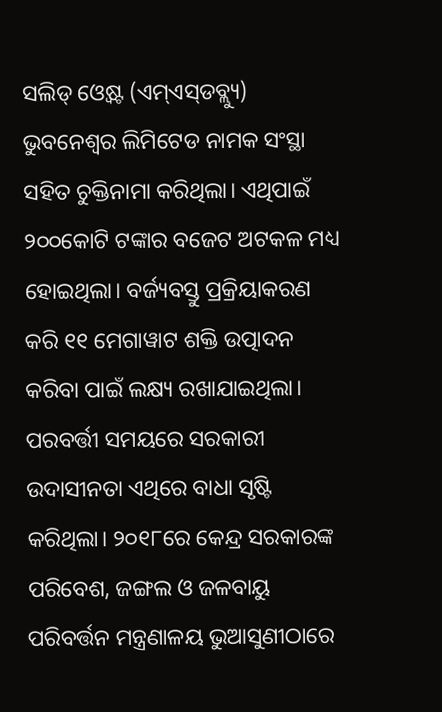ସଲିଡ୍‌ ଓ୍ବେଷ୍ଟ (ଏମ୍‌ଏସ୍‌ଡବ୍ଲ୍ୟୁ) ଭୁବନେଶ୍ୱର ଲିମିଟେଡ ନାମକ ସଂସ୍ଥା ସହିତ ଚୁକ୍ତିନାମା କରିଥିଲା। ଏଥିପାଇଁ ୨୦୦କୋଟି ଟଙ୍କାର ବଜେଟ ଅଟକଳ ମଧ୍ୟ ହୋଇଥିଲା। ବର୍ଜ୍ୟବସ୍ତୁ ପ୍ରକ୍ରିୟାକରଣ କରି ୧୧ ମେଗାୱାଟ ଶକ୍ତି ଉତ୍ପାଦନ କରିବା ପାଇଁ ଲକ୍ଷ୍ୟ ରଖାଯାଇଥିଲା। ପରବର୍ତ୍ତୀ ସମୟରେ ସରକାରୀ ଉଦାସୀନତା ଏଥିରେ ବାଧା ସୃଷ୍ଟି କରିଥିଲା। ୨୦୧୮ରେ କେନ୍ଦ୍ର ସରକାରଙ୍କ ପରିବେଶ, ଜଙ୍ଗଲ ଓ ଜଳବାୟୁ ପରିବର୍ତ୍ତନ ମନ୍ତ୍ରଣାଳୟ ଭୁଆସୁଣୀଠାରେ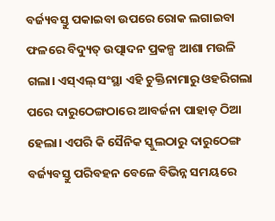ବର୍ଜ୍ୟବସ୍ତୁ ପକାଇବା ଉପରେ ରୋକ ଲଗାଇବା ଫଳରେ ବିଦ୍ୟୁତ୍‌ ଉତ୍ପାଦନ ପ୍ରକଳ୍ପ ଆଶା ମଉଳି ଗଲା। ଏସ୍‌ଏଲ୍‌ ସଂସ୍ଥା ଏହି ଚୁକ୍ତିନାମାରୁ ଓହରିଗଲା ପରେ ଦାରୁଠେଙ୍ଗଠାରେ ଆବର୍ଜନା ପାହାଡ଼ ଠିଆ ହେଲା। ଏପରି କି ସୈନିକ ସ୍କୁଲଠାରୁ ଦାରୁଠେଙ୍ଗ ବର୍ଜ୍ୟବସ୍ତୁ ପରିବହନ ବେଳେ ବିଭିନ୍ନ ସମୟରେ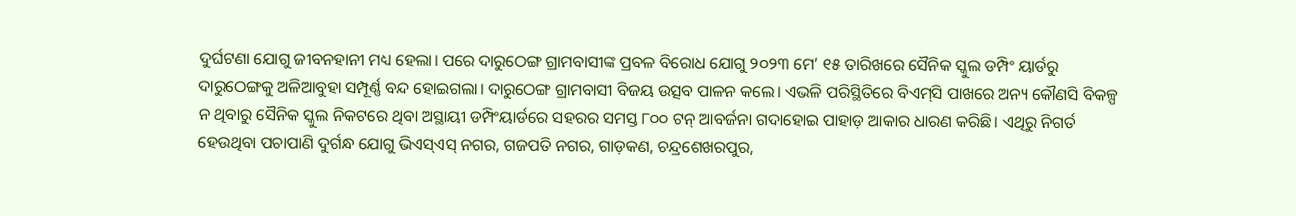ଦୁର୍ଘଟଣା ଯୋଗୁ ଜୀବନହାନୀ ମଧ୍ୟ ହେଲା। ପରେ ଦାରୁଠେଙ୍ଗ ଗ୍ରାମବାସୀଙ୍କ ପ୍ରବଳ ବିରୋଧ ଯୋଗୁ ୨୦୨୩ ମେ’ ୧୫ ତାରିଖରେ ସୈନିକ ସ୍କୁଲ ଡମ୍ପିଂ ୟାର୍ଡରୁ ଦାରୁଠେଙ୍ଗକୁ ଅଳିଆବୁହା ସମ୍ପୂର୍ଣ୍ଣ ବନ୍ଦ ହୋଇଗଲା। ଦାରୁଠେଙ୍ଗ ଗ୍ରାମବାସୀ ବିଜୟ ଉତ୍ସବ ପାଳନ କଲେ। ଏଭଳି ପରିସ୍ଥିତିରେ ବିଏମ୍‌ସି ପାଖରେ ଅନ୍ୟ କୌଣସି ବିକଳ୍ପ ନ ଥିବାରୁ ସୈନିକ ସ୍କୁଲ ନିକଟରେ ଥିବା ଅସ୍ଥାୟୀ ଡମ୍ପିଂୟାର୍ଡରେ ସହରର ସମସ୍ତ ୮୦୦ ଟନ୍‌ ଆବର୍ଜନା ଗଦାହୋଇ ପାହାଡ଼ ଆକାର ଧାରଣ କରିଛି। ଏଥିରୁ ନିଗର୍ତ ହେଉଥିବା ପଚାପାଣି ଦୁର୍ଗନ୍ଧ ଯୋଗୁ ଭିଏସ୍‌ଏସ୍‌ ନଗର, ଗଜପତି ନଗର, ଗାଡ଼କଣ, ଚନ୍ଦ୍ରଶେଖରପୁର,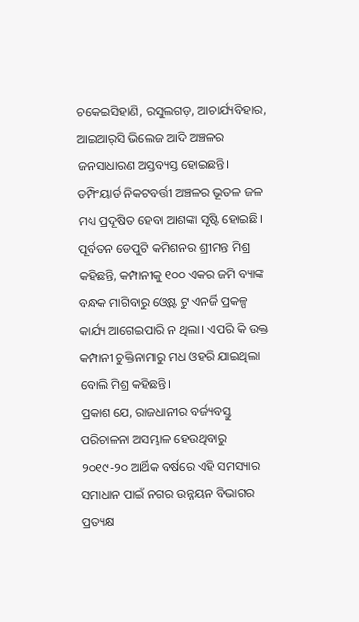ଚକେଇସିହାଣି, ରସୁଲଗଡ଼, ଆଚାର୍ଯ୍ୟବିହାର, ଆଇଆର୍‌ସି ଭିଲେଜ ଆଦି ଅଞ୍ଚଳର ଜନସାଧାରଣ ଅସ୍ତବ୍ୟସ୍ତ ହୋଇଛନ୍ତି। ଡମ୍ପିଂୟାର୍ଡ ନିକଟବର୍ତ୍ତୀ ଅଞ୍ଚଳର ଭୂତଳ ଜଳ ମଧ୍ୟ ପ୍ରଦୂଷିତ ହେବା ଆଶଙ୍କା ସୃଷ୍ଟି ହୋଇଛି। ପୂର୍ବତନ ଡେପୁଟି କମିଶନର ଶ୍ରୀମନ୍ତ ମିଶ୍ର କହିଛନ୍ତି, କମ୍ପାନୀକୁ ୧୦୦ ଏକର ଜମି ବ୍ୟାଙ୍କ ବନ୍ଧକ ମାଗିବାରୁ ଓ୍ବେଷ୍ଟ ଟୁ ଏନର୍ଜି ପ୍ରକଳ୍ପ କାର୍ଯ୍ୟ ଆଗେଇପାରି ନ ଥିଲା। ଏପରି କି ଉକ୍ତ କମ୍ପାନୀ ଚୁକ୍ତିନାମାରୁ ମଧ ଓହରି ଯାଇଥିଲା ବୋଲି ମିଶ୍ର କହିଛନ୍ତି।
ପ୍ରକାଶ ଯେ, ରାଜଧାନୀର ବର୍ଜ୍ୟବସ୍ତୁ ପରିଚାଳନା ଅସମ୍ଭାଳ ହେଉଥିବାରୁ ୨୦୧୯-୨୦ ଆର୍ଥିକ ବର୍ଷରେ ଏହି ସମସ୍ୟାର ସମାଧାନ ପାଇଁ ନଗର ଉନ୍ନୟନ ବିଭାଗର ପ୍ରତ୍ୟକ୍ଷ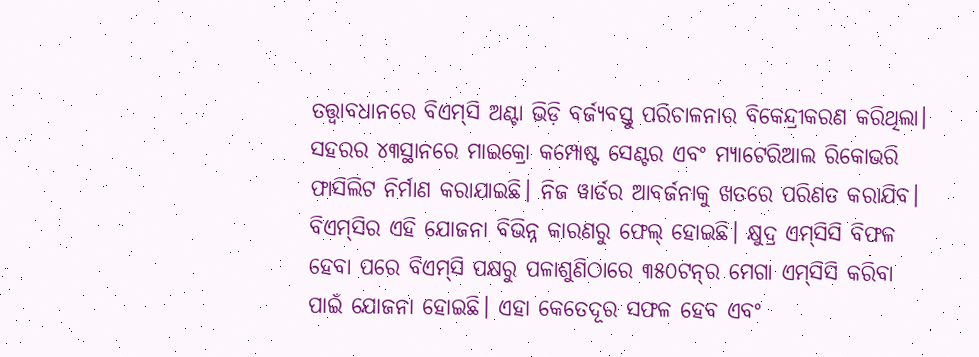ତତ୍ତ୍ୱାବଧାନରେ ବିଏମ୍‌ସି ଅଣ୍ଟା ଭିଡ଼ି ବର୍ଜ୍ୟବସ୍ତୁ ପରିଚାଳନାର ବିକେନ୍ଦ୍ରୀକରଣ କରିଥିଲା। ସହରର ୪୩ସ୍ଥାନରେ ମାଇକ୍ରୋ କମ୍ପୋଷ୍ଟ ସେଣ୍ଟର ଏବଂ ମ୍ୟାଟେରିଆଲ ରିକୋଭରି ଫାସିଲିଟ ନିର୍ମାଣ କରାଯାଇଛି। ନିଜ ୱାର୍ଡର ଆବର୍ଜନାକୁ ଖତରେ ପରିଣତ କରାଯିବ। ବିଏମ୍‌ସିର ଏହି ଯୋଜନା ବିଭିନ୍ନ କାରଣରୁ ଫେଲ୍‌ ହୋଇଛି। କ୍ଷୁଦ୍ର ଏମ୍‌ସିସି ବିଫଳ ହେବା ପରେ ବିଏମ୍‌ସି ପକ୍ଷରୁ ପଳାଶୁଣିଠାରେ ୩୫୦ଟନ୍‌ର ମେଗା ଏମ୍‌ସିସି କରିବା ପାଇଁ ଯୋଜନା ହୋଇଛି। ଏହା କେତେଦୂର ସଫଳ ହେବ ଏବଂ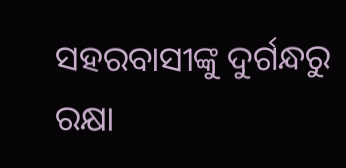ସହରବାସୀଙ୍କୁ ଦୁର୍ଗନ୍ଧରୁ ରକ୍ଷା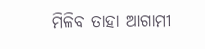ମିଳିବ ତାହା ଆଗାମୀ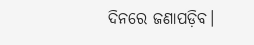ଦିନରେ ଜଣାପଡ଼ିବ।